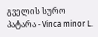გველის სურო პატარა - Vinca minor L.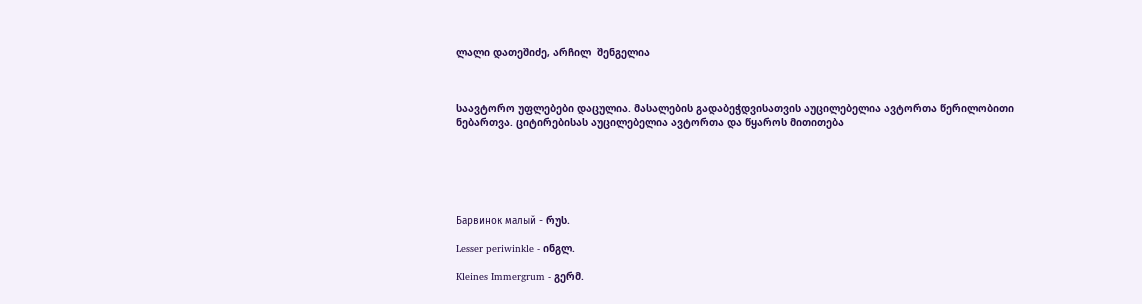ლალი დათეშიძე, არჩილ  შენგელია



საავტორო უფლებები დაცულია. მასალების გადაბეჭდვისათვის აუცილებელია ავტორთა წერილობითი ნებართვა. ციტირებისას აუცილებელია ავტორთა და წყაროს მითითება






Барвинок малый - რუს.

Lesser periwinkle - ინგლ.

Kleines Immergrum - გერმ.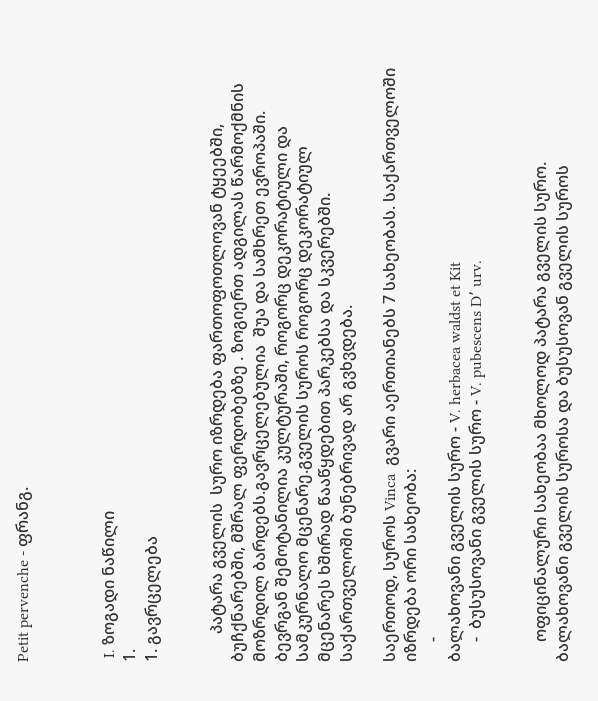Petit pervenche - ფრანგ.



 I. ზოგადი ნაწილი
1.
1. გავრცელება


       პატარა გველის  სურო იზრდება ფართოფოთლოვან ტყეებში, ბუჩქნარებში, მშრალ ფერდობებზე . ზოგიერთ ადგილას წარმოქმნის მოზრდილ ბარდებს.გავრცელებულია  შუა და სამხრეთ ევროპაში. ბევრგან შემოტანილია კულტურაში, როგორც დეკორატიული და სამკურნალო მცენარე.გველის სუროს როგორც დეკორატიულ მცენარეს ხშირად წააწყდებით პარკებსა და სკვერებში. საქართველოში ბუნებრივად არ გვხვდება.

საერთოდ, სუროს Vinca  გვარი აერთიანებს 7 სახეობას. საქართველოში იზრდება ორი სახეობა:
     -
ბალახოვანი გველის სურო - V. herbacea waldst et Kit
     -  ბუსუსოვანი გველის სურო - V. pubescens D՚ urv.


     ოფიცინალური სახეობაა მხოლოდ პატარა გველის სურო. ბალახოვანი გველის სუროსა და ბუსუსოვან გველის სუროს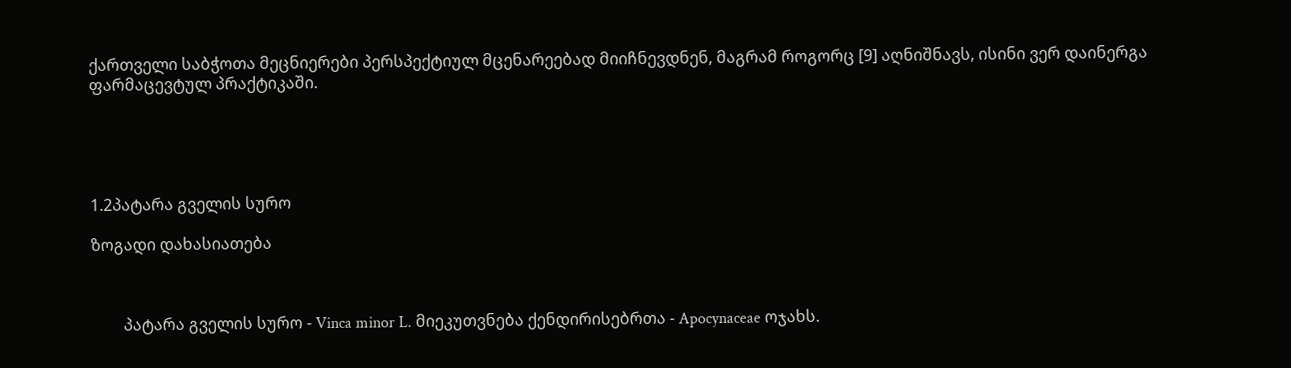ქართველი საბჭოთა მეცნიერები პერსპექტიულ მცენარეებად მიიჩნევდნენ, მაგრამ როგორც [9] აღნიშნავს, ისინი ვერ დაინერგა ფარმაცევტულ პრაქტიკაში.





1.2პატარა გველის სურო

ზოგადი დახასიათება



        პატარა გველის სურო - Vinca minor L. მიეკუთვნება ქენდირისებრთა - Apocynaceae ოჯახს.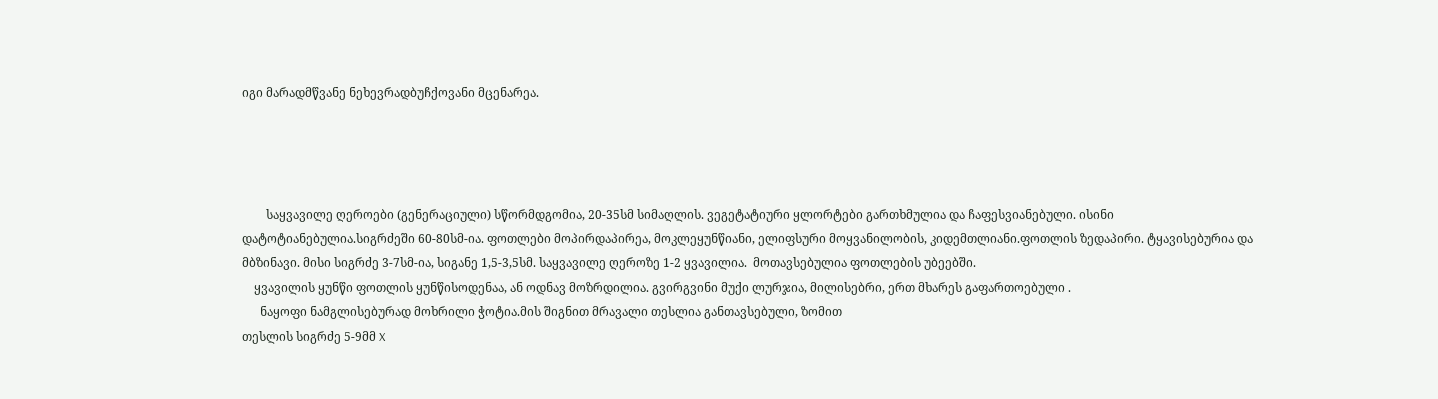იგი მარადმწვანე ნეხევრადბუჩქოვანი მცენარეა.




        საყვავილე ღეროები (გენერაციული) სწორმდგომია, 20-35სმ სიმაღლის. ვეგეტატიური ყლორტები გართხმულია და ჩაფესვიანებული. ისინი დატოტიანებულია.სიგრძეში 60-80სმ-ია. ფოთლები მოპირდაპირეა, მოკლეყუნწიანი, ელიფსური მოყვანილობის, კიდემთლიანი.ფოთლის ზედაპირი. ტყავისებურია და მბზინავი. მისი სიგრძე 3-7სმ-ია, სიგანე 1,5-3,5სმ. საყვავილე ღეროზე 1-2 ყვავილია.  მოთავსებულია ფოთლების უბეებში.
    ყვავილის ყუნწი ფოთლის ყუნწისოდენაა, ან ოდნავ მოზრდილია. გვირგვინი მუქი ლურჯია, მილისებრი, ერთ მხარეს გაფართოებული .
      ნაყოფი ნამგლისებურად მოხრილი ჭოტია.მის შიგნით მრავალი თესლია განთავსებული, ზომით
თესლის სიგრძე 5-9მმ X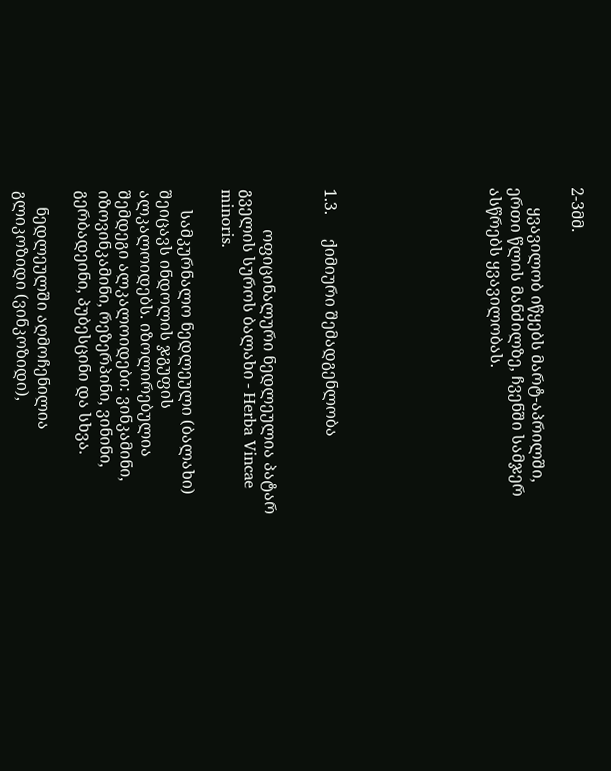2-3მმ.

     ყვავილობ იწყებს მარტ-აპრილში, ერთი წლის მანძილზე, ჩვენში სამჯერ ასწრებს ყვავილობას.







1.3.      ქიმიური შემადგენლობა


          ოფიცინალური ნედლეულია პატარ გველის სუროს ბალახი - Herba Vincae minoris.

     სამკურნალო ნედლეული (ბალახი) შეიცავს ინდოლის ჯგუფის ალკალოიდებს. იზოლირებულია შემდეგი ალკალოიდები: ვინკამინი, იზოვინკამინი, რეზერპინი, ვინინი, გერბადეინი, პუბესცინი და სხვა.

    ნედლეულში აღმოჩენილია გლიკოზიდი (ვინკოზიდი),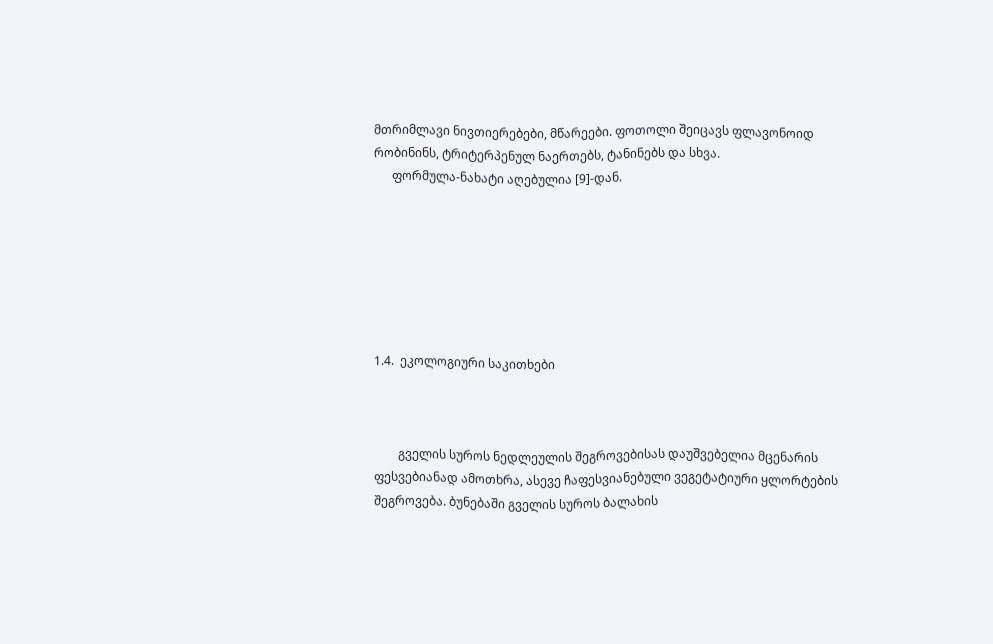მთრიმლავი ნივთიერებები, მწარეები. ფოთოლი შეიცავს ფლავონოიდ რობინინს, ტრიტერპენულ ნაერთებს, ტანინებს და სხვა.
      ფორმულა-ნახატი აღებულია [9]-დან.







1.4.  ეკოლოგიური საკითხები



        გველის სუროს ნედლეულის შეგროვებისას დაუშვებელია მცენარის ფესვებიანად ამოთხრა, ასევე ჩაფესვიანებული ვეგეტატიური ყლორტების შეგროვება. ბუნებაში გველის სუროს ბალახის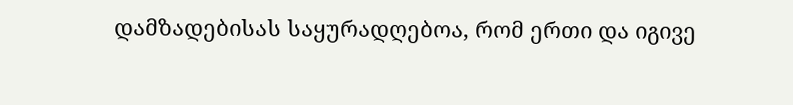დამზადებისას საყურადღებოა, რომ ერთი და იგივე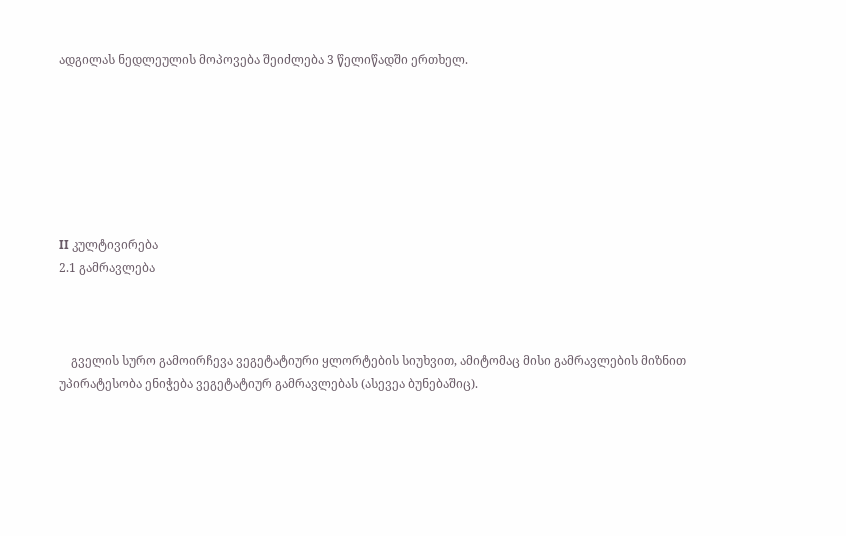ადგილას ნედლეულის მოპოვება შეიძლება 3 წელიწადში ერთხელ.







II კულტივირება
2.1 გამრავლება



    გველის სურო გამოირჩევა ვეგეტატიური ყლორტების სიუხვით, ამიტომაც მისი გამრავლების მიზნით უპირატესობა ენიჭება ვეგეტატიურ გამრავლებას (ასევეა ბუნებაშიც).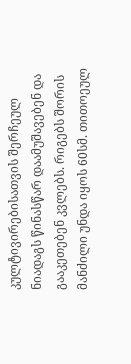კულტივირებისათვის შერჩეულ ნიადაგს წინასწარ დაამუშავებენ და გააკეთებენ კვლებს. რიგებს შორის მანძილი უნდა იყოს 60სმ. თითოეულ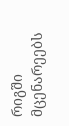რიგში მცენარეებს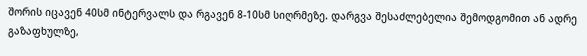შორის იცავენ 40სმ ინტერვალს და რგავენ 8-10სმ სიღრმეზე. დარგვა შესაძლებელია შემოდგომით ან ადრე გაზაფხულზე,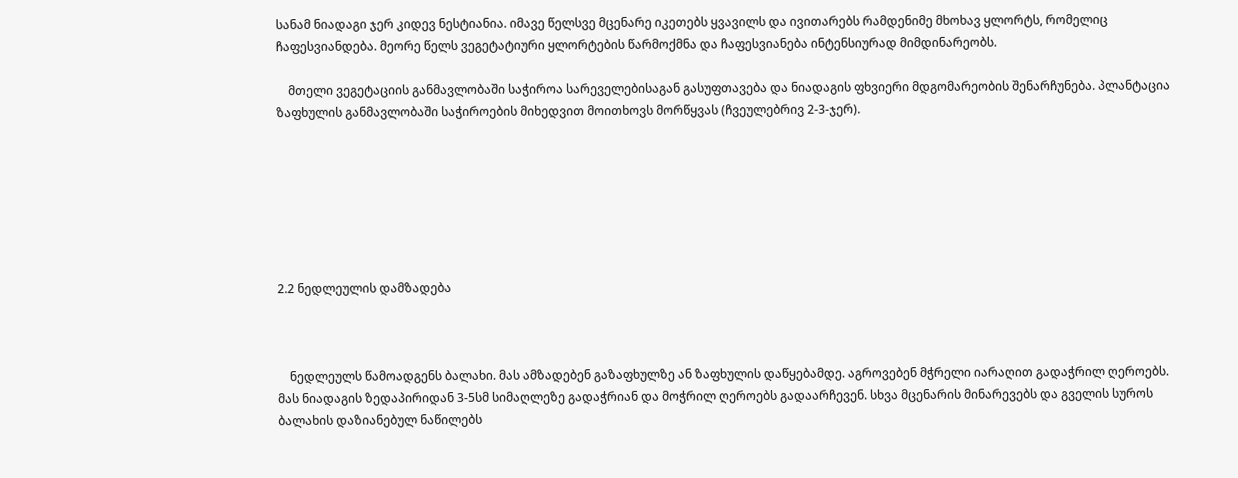სანამ ნიადაგი ჯერ კიდევ ნესტიანია. იმავე წელსვე მცენარე იკეთებს ყვავილს და ივითარებს რამდენიმე მხოხავ ყლორტს, რომელიც ჩაფესვიანდება. მეორე წელს ვეგეტატიური ყლორტების წარმოქმნა და ჩაფესვიანება ინტენსიურად მიმდინარეობს.

    მთელი ვეგეტაციის განმავლობაში საჭიროა სარეველებისაგან გასუფთავება და ნიადაგის ფხვიერი მდგომარეობის შენარჩუნება. პლანტაცია ზაფხულის განმავლობაში საჭიროების მიხედვით მოითხოვს მორწყვას (ჩვეულებრივ 2-3-ჯერ).







2.2 ნედლეულის დამზადება



    ნედლეულს წამოადგენს ბალახი. მას ამზადებენ გაზაფხულზე ან ზაფხულის დაწყებამდე. აგროვებენ მჭრელი იარაღით გადაჭრილ ღეროებს. მას ნიადაგის ზედაპირიდან 3-5სმ სიმაღლეზე გადაჭრიან და მოჭრილ ღეროებს გადაარჩევენ. სხვა მცენარის მინარევებს და გველის სუროს ბალახის დაზიანებულ ნაწილებს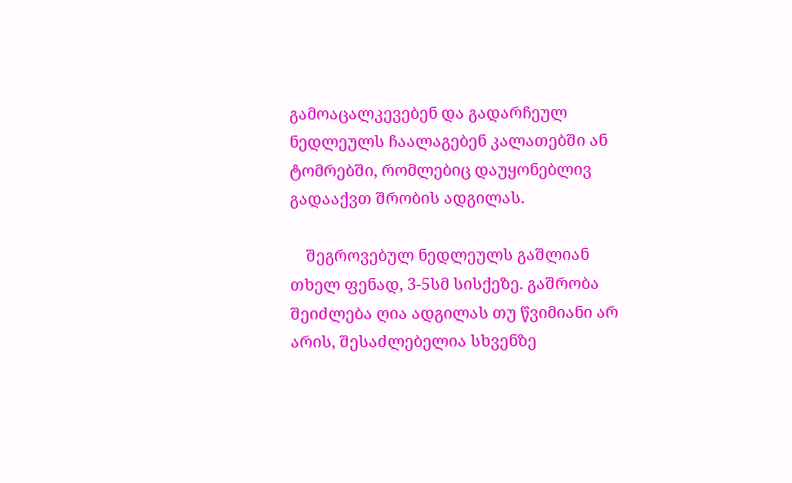გამოაცალკევებენ და გადარჩეულ ნედლეულს ჩაალაგებენ კალათებში ან ტომრებში, რომლებიც დაუყონებლივ გადააქვთ შრობის ადგილას.

    შეგროვებულ ნედლეულს გაშლიან თხელ ფენად, 3-5სმ სისქეზე. გაშრობა შეიძლება ღია ადგილას თუ წვიმიანი არ არის, შესაძლებელია სხვენზე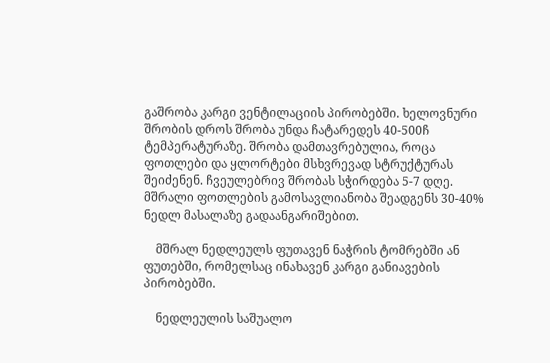გაშრობა კარგი ვენტილაციის პირობებში. ხელოვნური შრობის დროს შრობა უნდა ჩატარედეს 40-500ჩ ტემპერატურაზე. შრობა დამთავრებულია, როცა ფოთლები და ყლორტები მსხვრევად სტრუქტურას შეიძენენ. ჩვეულებრივ შრობას სჭირდება 5-7 დღე. მშრალი ფოთლების გამოსავლიანობა შეადგენს 30-40% ნედლ მასალაზე გადაანგარიშებით.

    მშრალ ნედლეულს ფუთავენ ნაჭრის ტომრებში ან ფუთებში, რომელსაც ინახავენ კარგი განიავების პირობებში.

    ნედლეულის საშუალო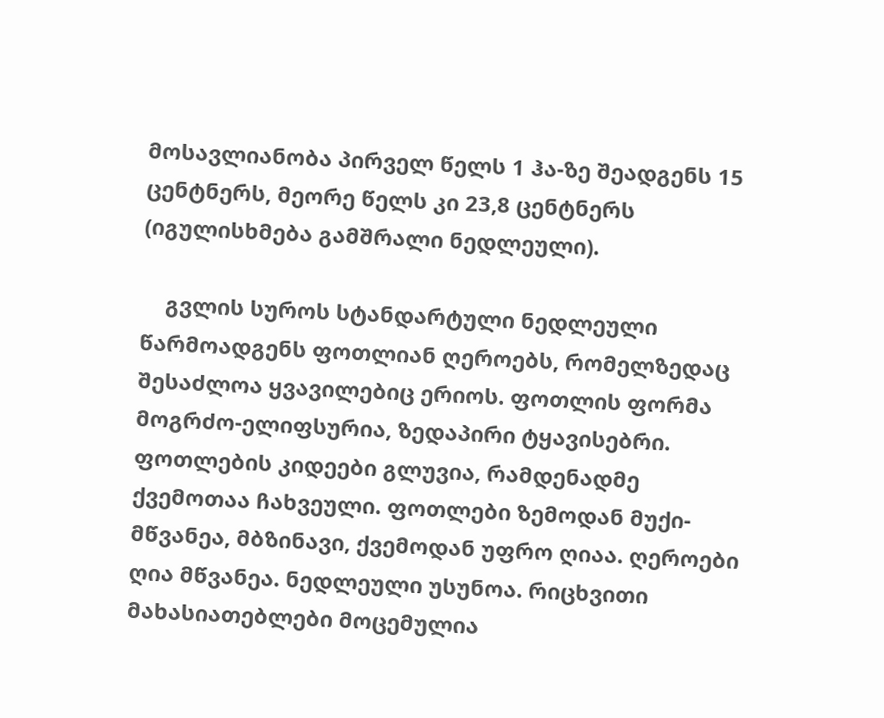მოსავლიანობა პირველ წელს 1 ჰა-ზე შეადგენს 15 ცენტნერს, მეორე წელს კი 23,8 ცენტნერს (იგულისხმება გამშრალი ნედლეული).

    გვლის სუროს სტანდარტული ნედლეული წარმოადგენს ფოთლიან ღეროებს, რომელზედაც შესაძლოა ყვავილებიც ერიოს. ფოთლის ფორმა მოგრძო-ელიფსურია, ზედაპირი ტყავისებრი. ფოთლების კიდეები გლუვია, რამდენადმე ქვემოთაა ჩახვეული. ფოთლები ზემოდან მუქი-მწვანეა, მბზინავი, ქვემოდან უფრო ღიაა. ღეროები ღია მწვანეა. ნედლეული უსუნოა. რიცხვითი მახასიათებლები მოცემულია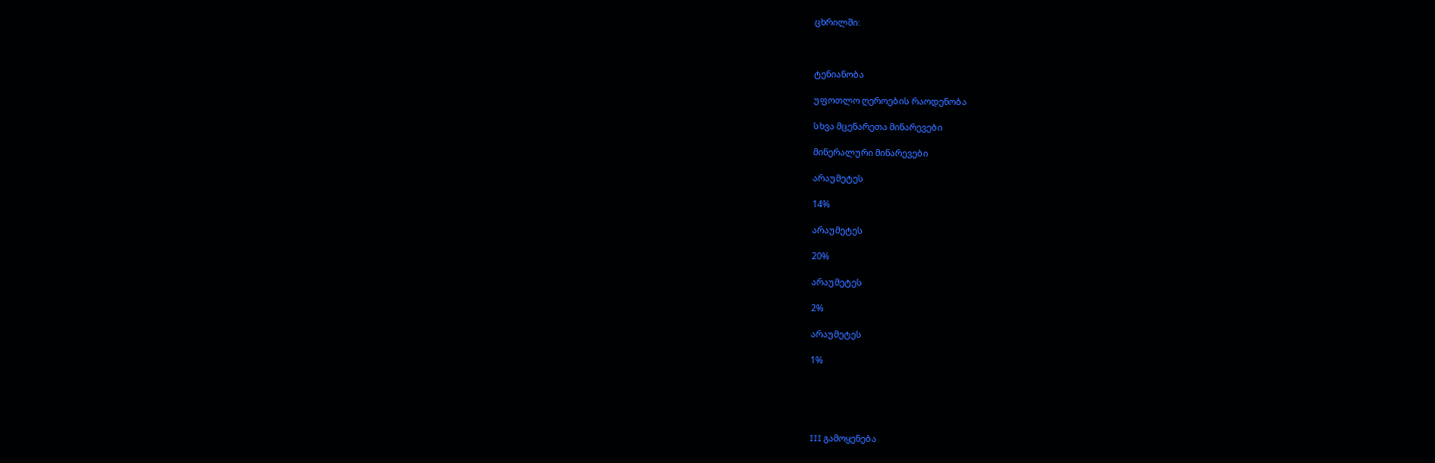ცხრილში:



ტენიანობა

უფოთლო ღეროების რაოდენობა

სხვა მცენარეთა მინარევები

მინერალური მინარევები

არაუმეტეს

14%

არაუმეტეს

20%

არაუმეტეს

2%

არაუმეტეს

1%





III გამოყენება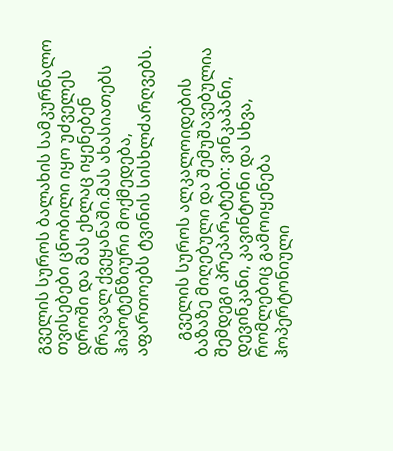გველის სუროს ბალახის სამკურნალო თვისებები ცნობილი იყო უძველეს დროში და მას ეხლაც იყენებენ მრავალ ქვეყანაში.მას ახასიათებს ჰიპოტენზიური მოქმედება, აფართოებს ტვინის სისხლძარღვებს.

    გველის სუროს ალკალოიდების ბაზაზე მიღებული და შემუშავებულია შემდეგი პრეპარატები: ვინკაპანი, დევინკანი, კავინტონი და სხვა, რომლებიც გამოიყენება ჰოპერტონიული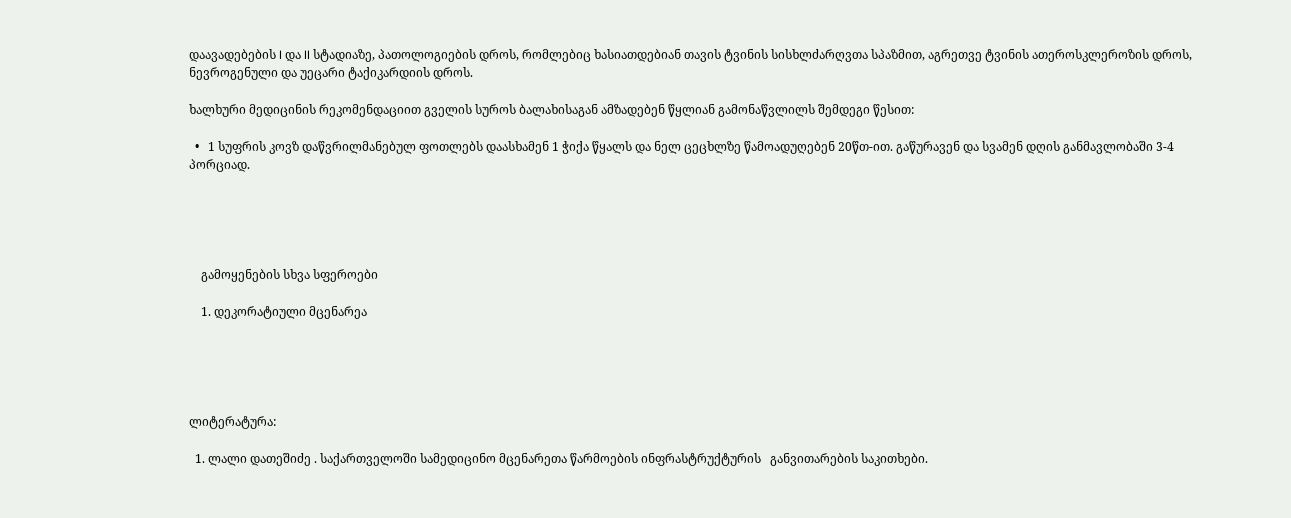დაავადებების I და II სტადიაზე, პათოლოგიების დროს, რომლებიც ხასიათდებიან თავის ტვინის სისხლძარღვთა სპაზმით, აგრეთვე ტვინის ათეროსკლეროზის დროს, ნევროგენული და უეცარი ტაქიკარდიის დროს.

ხალხური მედიცინის რეკომენდაციით გველის სუროს ბალახისაგან ამზადებენ წყლიან გამონაწვლილს შემდეგი წესით:

  •   1 სუფრის კოვზ დაწვრილმანებულ ფოთლებს დაასხამენ 1 ჭიქა წყალს და ნელ ცეცხლზე წამოადუღებენ 20წთ-ით. გაწურავენ და სვამენ დღის განმავლობაში 3-4 პორციად.





    გამოყენების სხვა სფეროები

    1. დეკორატიული მცენარეა





ლიტერატურა:

  1. ლალი დათეშიძე . საქართველოში სამედიცინო მცენარეთა წარმოების ინფრასტრუქტურის   განვითარების საკითხები.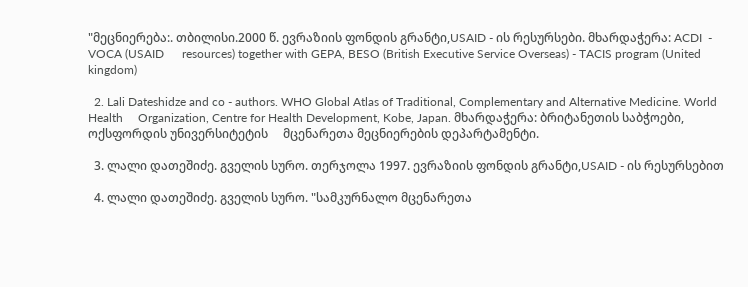"მეცნიერება:. თბილისი.2000 წ. ევრაზიის ფონდის გრანტი,USAID - ის რესურსები. მხარდაჭერა: ACDI  - VOCA (USAID      resources) together with GEPA, BESO (British Executive Service Overseas) - TACIS program (United kingdom)

  2. Lali Dateshidze and co - authors. WHO Global Atlas of Traditional, Complementary and Alternative Medicine. World Health     Organization, Centre for Health Development, Kobe, Japan. მხარდაჭერა: ბრიტანეთის საბჭოები, ოქსფორდის უნივერსიტეტის     მცენარეთა მეცნიერების დეპარტამენტი.

  3. ლალი დათეშიძე. გველის სურო. თერჯოლა 1997. ევრაზიის ფონდის გრანტი,USAID - ის რესურსებით

  4. ლალი დათეშიძე. გველის სურო. "სამკურნალო მცენარეთა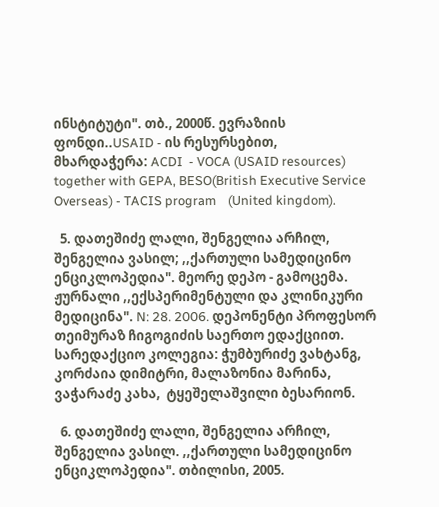ინსტიტუტი". თბ., 2000წ. ევრაზიის ფონდი..USAID - ის რესურსებით,     მხარდაჭერა: ACDI  - VOCA (USAID resources) together with GEPA, BESO(British Executive Service Overseas) - TACIS program    (United kingdom).

  5. დათეშიძე ლალი, შენგელია არჩილ, შენგელია ვასილ; ,,ქართული სამედიცინო ენციკლოპედია". მეორე დეპო - გამოცემა. ჟურნალი ,,ექსპერიმენტული და კლინიკური მედიცინა". N: 28. 2006. დეპონენტი პროფესორ თეიმურაზ ჩიგოგიძის საერთო ედაქციით. სარედაქციო კოლეგია: ჭუმბურიძე ვახტანგ, კორძაია დიმიტრი, მალაზონია მარინა, ვაჭარაძე კახა,  ტყეშელაშვილი ბესარიონ.

  6. დათეშიძე ლალი, შენგელია არჩილ, შენგელია ვასილ. ,,ქართული სამედიცინო ენციკლოპედია". თბილისი, 2005.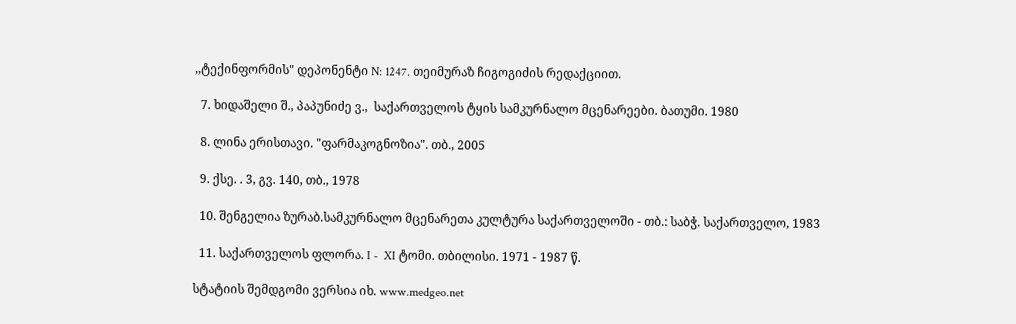,,ტექინფორმის" დეპონენტი N: 1247. თეიმურაზ ჩიგოგიძის რედაქციით.

  7. ხიდაშელი შ., პაპუნიძე ვ.,  საქართველოს ტყის სამკურნალო მცენარეები. ბათუმი. 1980

  8. ლინა ერისთავი. "ფარმაკოგნოზია". თბ., 2005

  9. ქსე. . 3, გვ. 140, თბ., 1978

  10. შენგელია ზურაბ.სამკურნალო მცენარეთა კულტურა საქართველოში - თბ.: საბჭ. საქართველო, 1983

  11. საქართველოს ფლორა. I -  XI ტომი. თბილისი. 1971 - 1987 წ.

სტატიის შემდგომი ვერსია იხ. www.medgeo.net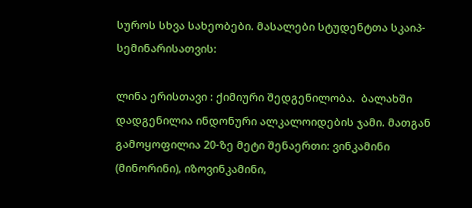სუროს სხვა სახეობები. მასალები სტუდენტთა სკაიპ-სემინარისათვის:

ლინა ერისთავი : ქიმიური შედგენილობა.  ბალახში დადგენილია ინდონური ალკალოიდების ჯამი. მათგან გამოყოფილია 20-ზე მეტი შენაერთი: ვინკამინი (მინორინი), იზოვინკამინი,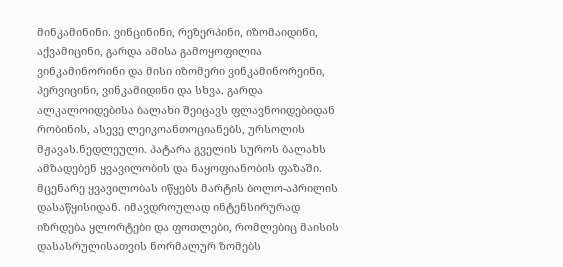მინკამინინი. ვინცინინი, რეზერპინი, იზომაიდინი, აქვამიცინი, გარდა ამისა გამოყოფილია ვინკამინორინი და მისი იზომერი ვინკამინორეინი, პერვიცინი, ვინკამიდინი და სხვა. გარდა ალკალოიდებისა ბალახი შეიცავს ფლავნოიდებიდან რობინის, ასევე ლეიკოანთოციანებს, ურსოლის მჟავას.ნედლეული. პატარა გველის სუროს ბალახს ამზადებენ ყვავილობის და ნაყოფიანობის ფაზაში. მცენარე ყვავილობას იწყებს მარტის ბოლო-აპრილის დასაწყისიდან. იმავდროულად ინტენსირურად იზრდება ყლორტები და ფოთლები, რომლებიც მაისის დასასრულისათვის ნორმალურ ზომებს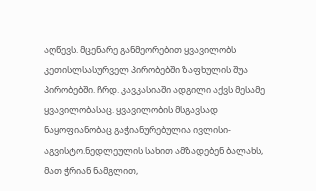აღწევს. მცენარე განმეორებით ყვავილობს კეთისლსასურველ პირობებში ზაფხულის შუა პირობებში. ჩრდ. კავკასიაში ადგილი აქვს მესამე ყვავილობასაც. ყვავილობის მსგავსად ნაყოფიანობაც გაჭიანურებულია ივლისი-აგვისტო.ნედლეულის სახით ამზადებენ ბალახს, მათ ჭრიან ნამგლით,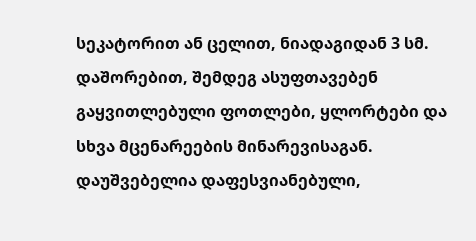სეკატორით ან ცელით, ნიადაგიდან 3 სმ. დაშორებით, შემდეგ ასუფთავებენ გაყვითლებული ფოთლები, ყლორტები და სხვა მცენარეების მინარევისაგან. დაუშვებელია დაფესვიანებული,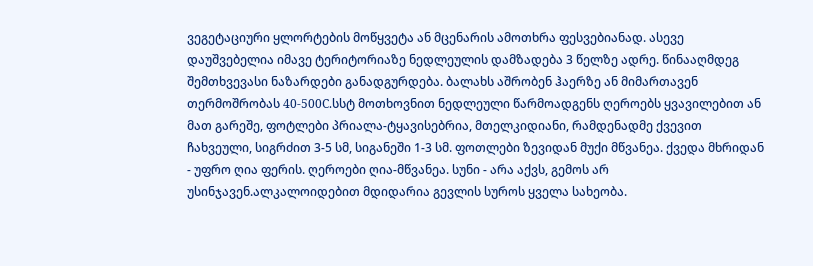ვეგეტაციური ყლორტების მოწყვეტა ან მცენარის ამოთხრა ფესვებიანად. ასევე დაუშვებელია იმავე ტერიტორიაზე ნედლეულის დამზადება 3 წელზე ადრე. წინააღმდეგ შემთხვევასი ნაზარდები განადგურდება. ბალახს აშრობენ ჰაერზე ან მიმართავენ თერმოშრობას 40-500C.სსტ მოთხოვნით ნედლეული წარმოადგენს ღეროებს ყვავილებით ან მათ გარეშე, ფოტლები პრიალა-ტყავისებრია, მთელკიდიანი, რამდენადმე ქვევით ჩახვეული, სიგრძით 3-5 სმ, სიგანეში 1-3 სმ. ფოთლები ზევიდან მუქი მწვანეა. ქვედა მხრიდან - უფრო ღია ფერის. ღეროები ღია-მწვანეა. სუნი - არა აქვს, გემოს არ უსინჯავენ.ალკალოიდებით მდიდარია გევლის სუროს ყველა სახეობა.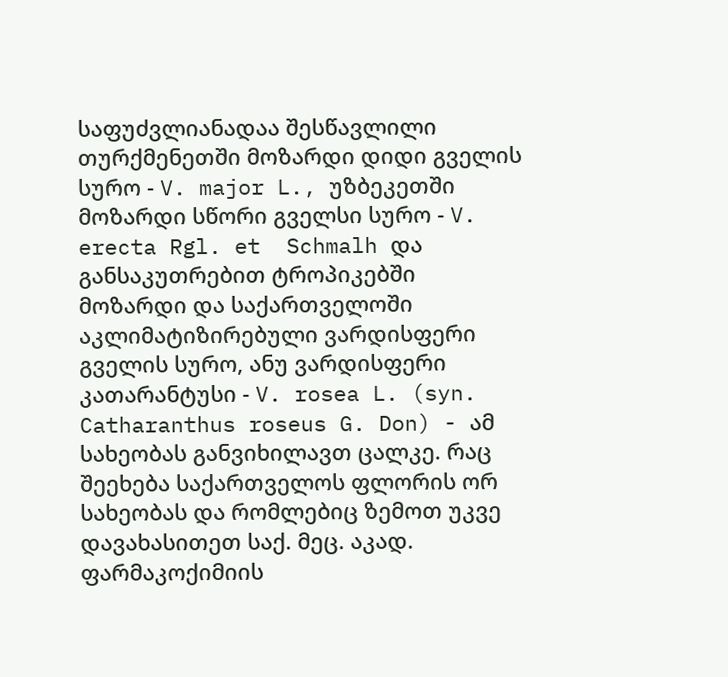საფუძვლიანადაა შესწავლილი თურქმენეთში მოზარდი დიდი გველის სურო - V. major L., უზბეკეთში მოზარდი სწორი გველსი სურო - V. erecta Rgl. et  Schmalh და განსაკუთრებით ტროპიკებში მოზარდი და საქართველოში აკლიმატიზირებული ვარდისფერი გველის სურო, ანუ ვარდისფერი კათარანტუსი - V. rosea L. (syn. Catharanthus roseus G. Don) - ამ სახეობას განვიხილავთ ცალკე. რაც შეეხება საქართველოს ფლორის ორ სახეობას და რომლებიც ზემოთ უკვე დავახასითეთ საქ. მეც. აკად. ფარმაკოქიმიის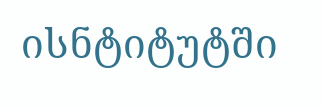ისნტიტუტში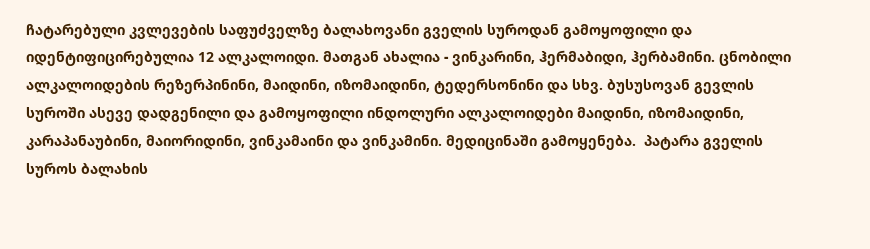ჩატარებული კვლევების საფუძველზე ბალახოვანი გველის სუროდან გამოყოფილი და იდენტიფიცირებულია 12 ალკალოიდი. მათგან ახალია - ვინკარინი, ჰერმაბიდი, ჰერბამინი. ცნობილი ალკალოიდების რეზერპინინი, მაიდინი, იზომაიდინი, ტედერსონინი და სხვ. ბუსუსოვან გევლის სუროში ასევე დადგენილი და გამოყოფილი ინდოლური ალკალოიდები მაიდინი, იზომაიდინი, კარაპანაუბინი, მაიორიდინი, ვინკამაინი და ვინკამინი. მედიცინაში გამოყენება.  პატარა გველის სუროს ბალახის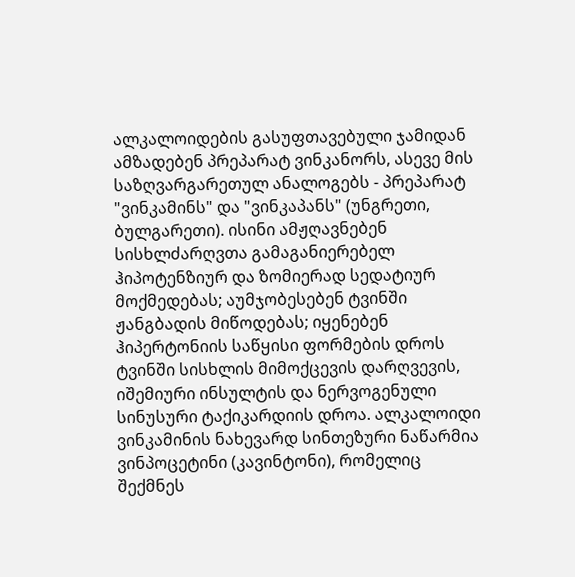ალკალოიდების გასუფთავებული ჯამიდან ამზადებენ პრეპარატ ვინკანორს, ასევე მის საზღვარგარეთულ ანალოგებს - პრეპარატ "ვინკამინს" და "ვინკაპანს" (უნგრეთი, ბულგარეთი). ისინი ამჟღავნებენ სისხლძარღვთა გამაგანიერებელ ჰიპოტენზიურ და ზომიერად სედატიურ მოქმედებას; აუმჯობესებენ ტვინში ჟანგბადის მიწოდებას; იყენებენ ჰიპერტონიის საწყისი ფორმების დროს ტვინში სისხლის მიმოქცევის დარღვევის, იშემიური ინსულტის და ნერვოგენული სინუსური ტაქიკარდიის დროა. ალკალოიდი ვინკამინის ნახევარდ სინთეზური ნაწარმია ვინპოცეტინი (კავინტონი), რომელიც შექმნეს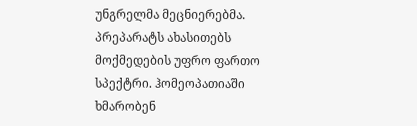უნგრელმა მეცნიერებმა. პრეპარატს ახასითებს მოქმედების უფრო ფართო სპექტრი. ჰომეოპათიაში ხმარობენ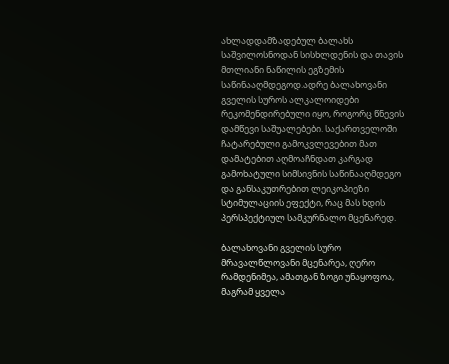ახლადდამზადებულ ბალახს საშვილოსნოდან სისხლდენის და თავის მთლიანი ნაწილის ეგზემის საწინააღმდეგოდ.ადრე ბალახოვანი გველის სუროს ალკალოიდები რეკომენდირებული იყო, როგორც წნევის დამწევი საშუალებები. საქართველოში ჩატარებული გამოკვლევებით მათ დამატებით აღმოაჩნდათ კარგად გამოხატული სიმსივნის საწინააღმდეგო და განსაკუთრებით ლეიკოპიეზი სტიმულაციის ეფექტი, რაც მას ხდის პერსპექტიულ სამკურნალო მცენარედ.

ბალახოვანი გველის სურო მრავალწლოვანი მცენარეა, ღერო რამდენიმეა, ამათგან ზოგი უნაყოფოა, მაგრამ ყველა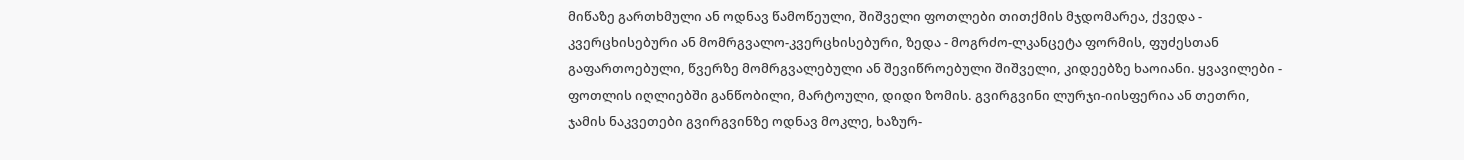მიწაზე გართხმული ან ოდნავ წამოწეული, შიშველი ფოთლები თითქმის მჯდომარეა, ქვედა - კვერცხისებური ან მომრგვალო-კვერცხისებური, ზედა - მოგრძო-ლკანცეტა ფორმის, ფუძესთან გაფართოებული, წვერზე მომრგვალებული ან შევიწროებული შიშველი, კიდეებზე ხაოიანი. ყვავილები - ფოთლის იღლიებში განწობილი, მარტოული, დიდი ზომის. გვირგვინი ლურჯი-იისფერია ან თეთრი, ჯამის ნაკვეთები გვირგვინზე ოდნავ მოკლე, ხაზურ-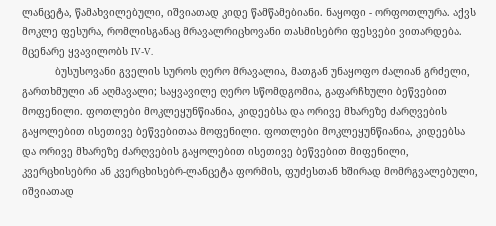ლანცეტა, წამახვილებული, იშვიათად კიდე წამწამებიანი. ნაყოფი - ორფოთლურა. აქვს მოკლე ფესურა, რომლისგანაც მრავალრიცხოვანი თასმისებრი ფესვები ვითარდება. მცენარე ყვავილობს IV-V.
           ბუსუსოვანი გველის სუროს ღერო მრავალია, მათგან უნაყოფო ძალიან გრძელი, გართხმული ან აღმავალი; საყვავილე ღერო სწომდგომია, გაფარჩხული ბეწვებით მოფენილი. ფოთლები მოკლეყუნწიანია, კიდეებსა და ორივე მხარეზე ძარღვების გაყოლებით ისეთივე ბეწვებითაა მოფენილი. ფოთლები მოკლეყუნწიანია, კიდეებსა და ორივე მხარეზე ძარღვების გაყოლებით ისეთივე ბეწვებით მიფენილი, კვერცხისებრი ან კვერცხისებრ-ლანცეტა ფორმის, ფუძესთან ხშირად მომრგვალებული, იშვიათად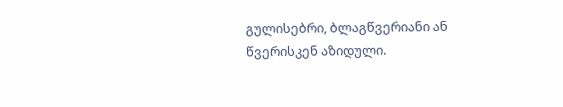გულისებრი, ბლაგწვერიანი ან წვერისკენ აზიდული.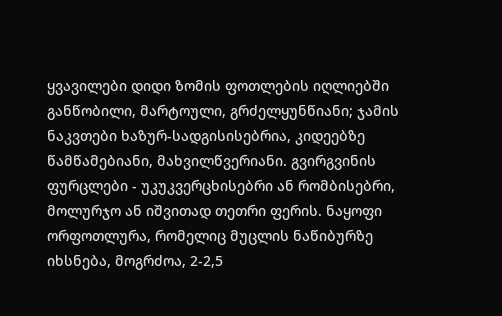ყვავილები დიდი ზომის ფოთლების იღლიებში განწობილი, მარტოული, გრძელყუნწიანი; ჯამის ნაკვთები ხაზურ-სადგისისებრია, კიდეებზე წამწამებიანი, მახვილწვერიანი. გვირგვინის ფურცლები - უკუკვერცხისებრი ან რომბისებრი, მოლურჯო ან იშვითად თეთრი ფერის. ნაყოფი ორფოთლურა, რომელიც მუცლის ნაწიბურზე იხსნება, მოგრძოა, 2-2,5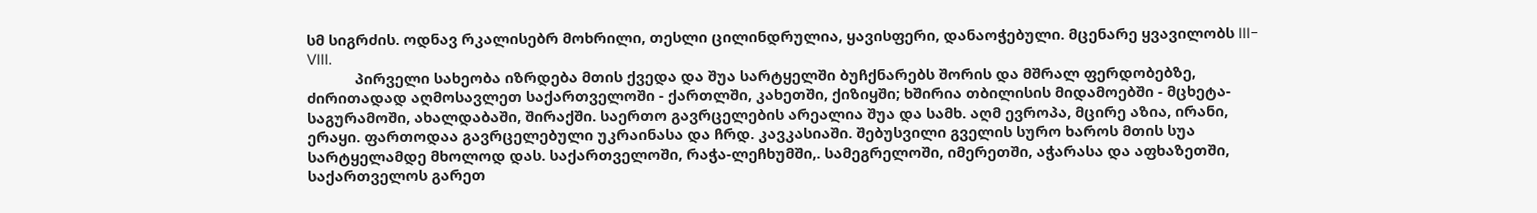სმ სიგრძის. ოდნავ რკალისებრ მოხრილი, თესლი ცილინდრულია, ყავისფერი, დანაოჭებული. მცენარე ყვავილობს III-VIII.
            პირველი სახეობა იზრდება მთის ქვედა და შუა სარტყელში ბუჩქნარებს შორის და მშრალ ფერდობებზე, ძირითადად აღმოსავლეთ საქართველოში - ქართლში, კახეთში, ქიზიყში; ხშირია თბილისის მიდამოებში - მცხეტა-საგურამოში, ახალდაბაში, შირაქში. საერთო გავრცელების არეალია შუა და სამხ. აღმ ევროპა, მცირე აზია, ირანი, ერაყი. ფართოდაა გავრცელებული უკრაინასა და ჩრდ. კავკასიაში. შებუსვილი გველის სურო ხაროს მთის სუა სარტყელამდე მხოლოდ დას. საქართველოში, რაჭა-ლეჩხუმში,. სამეგრელოში, იმერეთში, აჭარასა და აფხაზეთში, საქართველოს გარეთ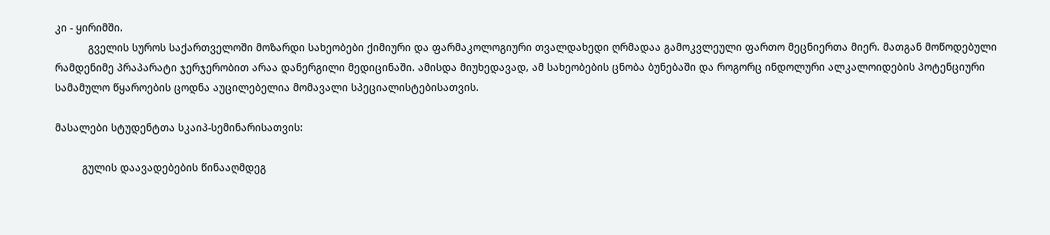კი - ყირიმში.
           გველის სუროს საქართველოში მოზარდი სახეობები ქიმიური და ფარმაკოლოგიური თვალდახედი ღრმადაა გამოკვლეული ფართო მეცნიერთა მიერ. მათგან მოწოდებული რამდენიმე პრაპარატი ჯერჯერობით არაა დანერგილი მედიცინაში. ამისდა მიუხედავად, ამ სახეობების ცნობა ბუნებაში და როგორც ინდოლური ალკალოიდების პოტენციური სამამულო წყაროების ცოდნა აუცილებელია მომავალი სპეციალისტებისათვის.

მასალები სტუდენტთა სკაიპ-სემინარისათვის:

         გულის დაავადებების წინააღმდეგ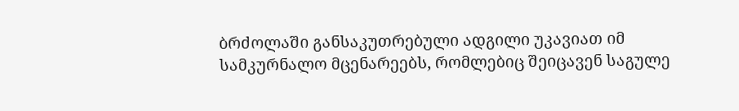ბრძოლაში განსაკუთრებული ადგილი უკავიათ იმ სამკურნალო მცენარეებს, რომლებიც შეიცავენ საგულე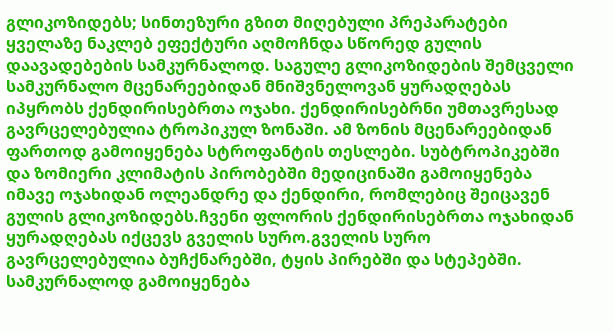გლიკოზიდებს; სინთეზური გზით მიღებული პრეპარატები ყველაზე ნაკლებ ეფექტური აღმოჩნდა სწორედ გულის დაავადებების სამკურნალოდ. საგულე გლიკოზიდების შემცველი სამკურნალო მცენარეებიდან მნიშვნელოვან ყურადღებას იპყრობს ქენდირისებრთა ოჯახი. ქენდირისებრნი უმთავრესად გავრცელებულია ტროპიკულ ზონაში. ამ ზონის მცენარეებიდან ფართოდ გამოიყენება სტროფანტის თესლები. სუბტროპიკებში და ზომიერი კლიმატის პირობებში მედიცინაში გამოიყენება იმავე ოჯახიდან ოლეანდრე და ქენდირი, რომლებიც შეიცავენ გულის გლიკოზიდებს.ჩვენი ფლორის ქენდირისებრთა ოჯახიდან ყურადღებას იქცევს გველის სურო.გველის სურო გავრცელებულია ბუჩქნარებში, ტყის პირებში და სტეპებში. სამკურნალოდ გამოიყენება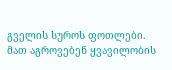გველის სუროს ფოთლები. მათ აგროვებენ ყვავილობის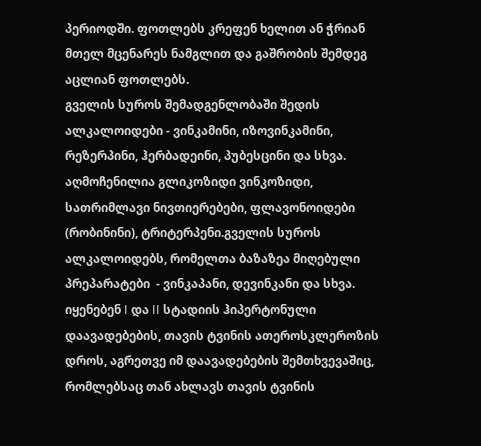პერიოდში. ფოთლებს კრეფენ ხელით ან ჭრიან მთელ მცენარეს ნამგლით და გაშრობის შემდეგ აცლიან ფოთლებს.
გველის სუროს შემადგენლობაში შედის ალკალოიდები - ვინკამინი, იზოვინკამინი, რეზერპინი, ჰერბადეინი, პუბესცინი და სხვა. აღმოჩენილია გლიკოზიდი ვინკოზიდი, სათრიმლავი ნივთიერებები, ფლავონოიდები (რობინინი), ტრიტერპენი.გველის სუროს ალკალოიდებს, რომელთა ბაზაზეა მიღებული პრეპარატები  - ვინკაპანი, დევინკანი და სხვა. იყენებენ I და II სტადიის ჰიპერტონული დაავადებების, თავის ტვინის ათეროსკლეროზის დროს, აგრეთვე იმ დაავადებების შემთხვევაშიც, რომლებსაც თან ახლავს თავის ტვინის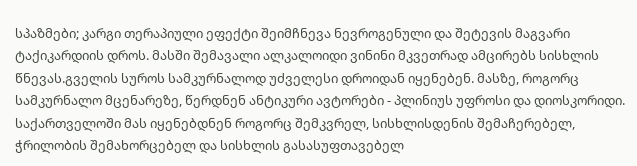სპაზმები; კარგი თერაპიული ეფექტი შეიმჩნევა ნევროგენული და შეტევის მაგვარი ტაქიკარდიის დროს. მასში შემავალი ალკალოიდი ვინინი მკვეთრად ამცირებს სისხლის წნევას.გველის სუროს სამკურნალოდ უძველესი დროიდან იყენებენ. მასზე, როგორც სამკურნალო მცენარეზე, წერდნენ ანტიკური ავტორები - პლინიუს უფროსი და დიოსკორიდი. საქართველოში მას იყენებდნენ როგორც შემკვრელ, სისხლისდენის შემაჩერებელ, ჭრილობის შემახორცებელ და სისხლის გასასუფთავებელ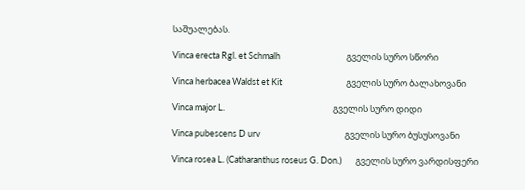საშუალებას.

Vinca erecta Rgl. et Schmalh                                 გველის სურო სწორი

Vinca herbacea Waldst et Kit                                გველის სურო ბალახოვანი

Vinca major L.                                                      გველის სურო დიდი

Vinca pubescens D urv                                          გველის სურო ბუსუსოვანი

Vinca rosea L. (Catharanthus roseus G. Don.)       გველის სურო ვარდისფერი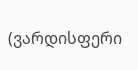(ვარდისფერი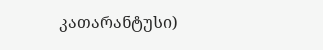კათარანტუსი)